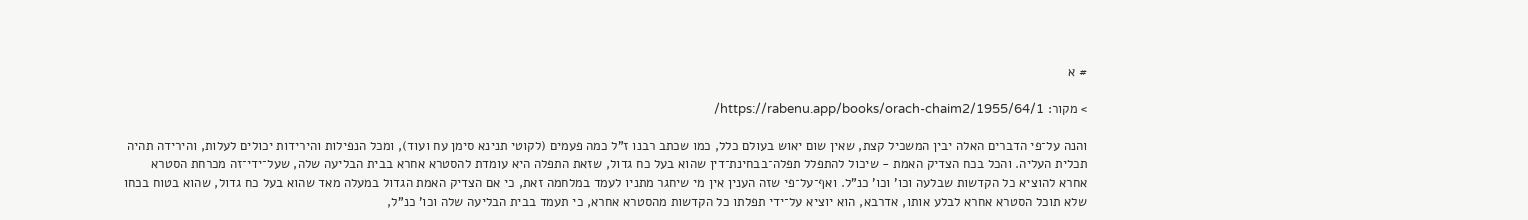# א

> מקור: https://rabenu.app/books/orach-chaim2/1955/64/1/

והנה על־פי הדברים האלה יבין המשכיל קצת, שאין שום יאוש בעולם כלל, כמו שכתב רבנו ז"ל כמה פעמים (לקוטי תנינא סימן עח ועוד), ומכל הנפילות והירידות יכולים לעלות, והירידה תהיה תכלית העליה. והכל בכח הצדיק האמת - שיכול להתפלל תפלה־בבחינת־דין שהוא בעל כח גדול, שזאת התפלה היא עומדת להסטרא אחרא בבית הבליעה שלה, שעל־ידי־זה מכרחת הסטרא אחרא להוציא כל הקדשות שבלעה וכו' וכו' כנ"ל. ואף־על־פי שזה הענין אין מי שיחגר מתניו לעמד במלחמה זאת, כי אם הצדיק האמת הגדול במעלה מאד שהוא בעל כח גדול, שהוא בטוח בכחו שלא תוכל הסטרא אחרא לבלע אותו, אדרבא, הוא יוציא על־ידי תפלתו כל הקדשות מהסטרא אחרא, כי תעמד בבית הבליעה שלה וכו' כנ"ל,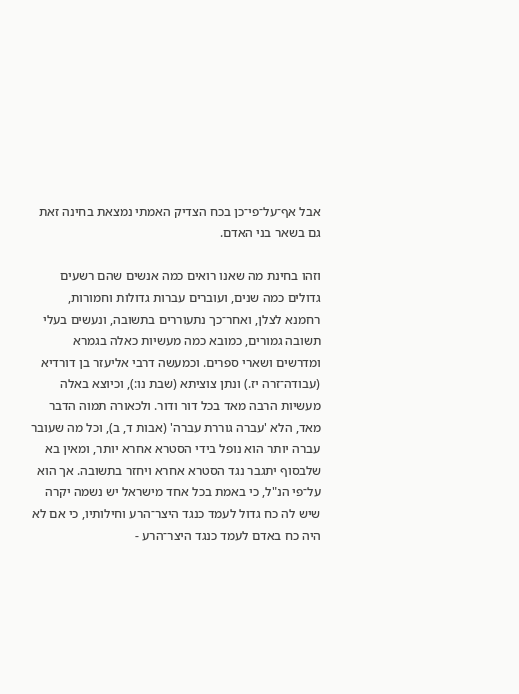אבל אף־על־פי־כן בכח הצדיק האמתי נמצאת בחינה זאת גם בשאר בני האדם.

וזהו בחינת מה שאנו רואים כמה אנשים שהם רשעים גדולים כמה שנים, ועוברים עברות גדולות וחמורות, רחמנא לצלן, ואחר־כך נתעוררים בתשובה, ונעשים בעלי תשובה גמורים, כמובא כמה מעשיות כאלה בגמרא ומדרשים ושארי ספרים. וכמעשה דרבי אליעזר בן דורדיא (עבודה־זרה יז.) ונתן צוציתא (שבת נו:), וכיוצא באלה מעשיות הרבה מאד בכל דור ודור. ולכאורה תמוה הדבר מאד, הלא 'עברה גוררת עברה' (אבות ד, ב), וכל מה שעובר עברה יותר הוא נופל בידי הסטרא אחרא יותר, ומאין בא שלבסוף יתגבר נגד הסטרא אחרא ויחזר בתשובה. אך הוא על־פי הנ"ל, כי באמת בכל אחד מישראל יש נשמה יקרה שיש לה כח גדול לעמד כנגד היצר־הרע וחילותיו, כי אם לא היה כח באדם לעמד כנגד היצר־הרע -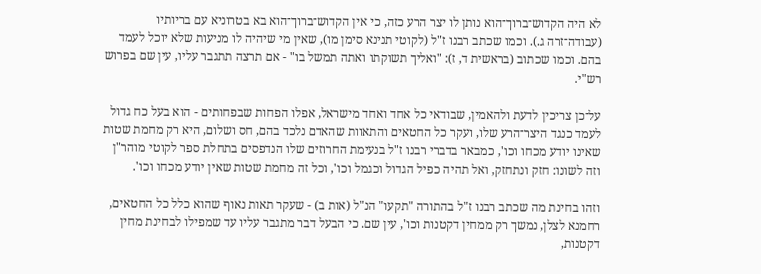לא היה הקדוש־ברוך־הוא נותן לו יצר הרע כזה, כי אין הקדוש־ברוך־הוא בא בטרוניא עם בריותיו (עבודה־זרה ג.). וכמו שכתב רבנו ז"ל (לקוטי תנינא סימן מו), שאין מי שיהיה לו מניעות שלא יוכל לעמד בהם. וכמו שכתוב (בראשית ד, ז): "ואליך תשוקתו ואתה תמשל בו" - אם תרצה תתגבר עליו, עין שם בפרוש רש"י.

על־כן צריכין לדעת ולהאמין, שבודאי כל אחד ואחד מישראל, אפלו הפחות שבפחותים - הוא בעל כח גדול לעמד כנגד היצר־הרע שלו, ועקר כל החטאים והתאוות שהאדם נלכד בהם, חס ושלום, היא רק מחמת שטות שאינו יודע מכחו וכו', כמבאר בדברי רבנו ז"ל בנעימת החרוזים שלו הנדפסים בתחלת ספר לקוטי מוהר"ן וזה לשונו: חזק ונתחזק, ואל תהיה כפיל הגדול וכגמל וכו', וכל זה מחמת שטות שאין יודע מכחו וכו'.

וזהו בחינת מה שכתב רבנו ז"ל בהתורה "תקעו" הנ"ל (אות ב) - שעקר תאות נאוף שהוא כלל כל החטאים, רחמנא לצלן, נמשך רק ממחין דקטנות וכו', עין שם. כי הבעל דבר מתגבר עליו עד שמפילו לבחינת מחין דקטנות,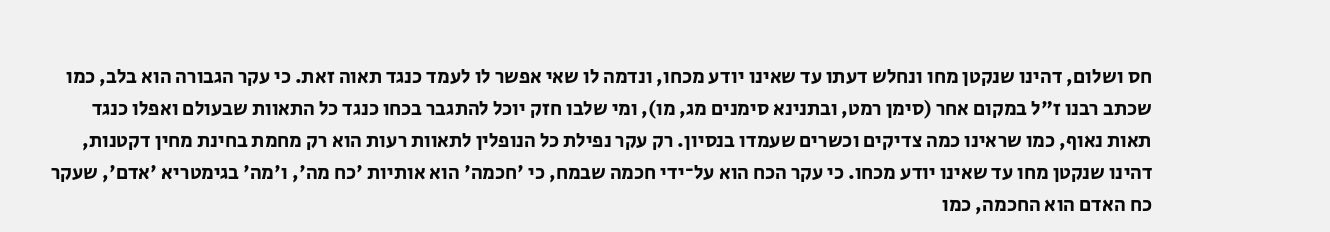חס ושלום, דהינו שנקטן מחו ונחלש דעתו עד שאינו יודע מכחו, ונדמה לו שאי אפשר לו לעמד כנגד תאוה זאת. כי עקר הגבורה הוא בלב, כמו שכתב רבנו ז"ל במקום אחר (סימן רמט, ובתנינא סימנים מג, מו), ומי שלבו חזק יוכל להתגבר בכחו כנגד כל התאוות שבעולם ואפלו כנגד תאות נאוף, כמו שראינו כמה צדיקים וכשרים שעמדו בנסיון. רק עקר נפילת כל הנופלין לתאוות רעות הוא רק מחמת בחינת מחין דקטנות, דהינו שנקטן מחו עד שאינו יודע מכחו. כי עקר הכח הוא על־ידי חכמה שבמח, כי 'חכמה' הוא אותיות 'כח מה', ו'מה' בגימטריא 'אדם', שעקר כח האדם הוא החכמה, כמו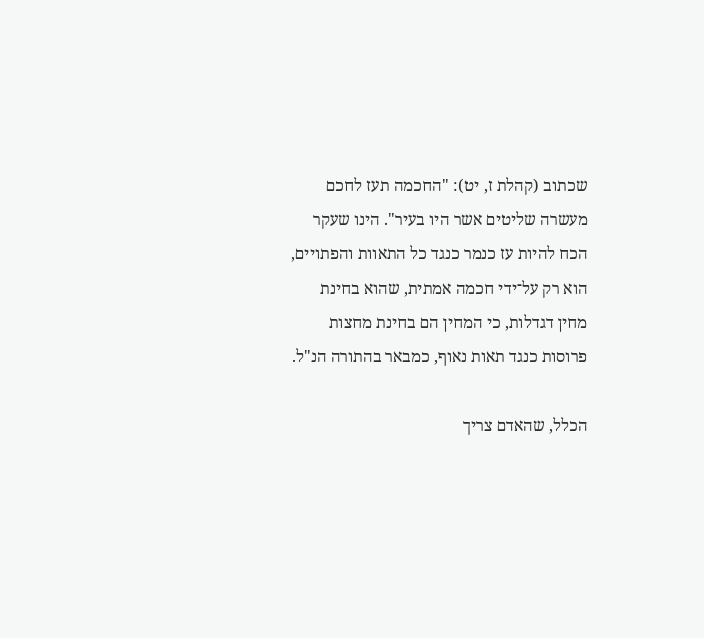שכתוב (קהלת ז, יט): "החכמה תעז לחכם מעשרה שליטים אשר היו בעיר". הינו שעקר הכח להיות עז כנמר כנגד כל התאוות והפתויים, הוא רק על־ידי חכמה אמתית, שהוא בחינת מחין דגדלות, כי המחין הם בחינת מחצות פרוסות כנגד תאות נאוף, כמבאר בהתורה הנ"ל.

הכלל, שהאדם צריך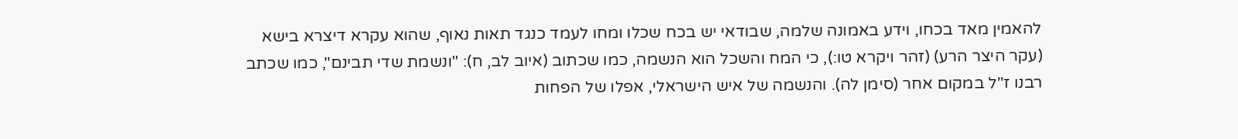להאמין מאד בכחו, וידע באמונה שלמה, שבודאי יש בכח שכלו ומחו לעמד כנגד תאות נאוף, שהוא עקרא דיצרא בישא (עקר היצר הרע) (זהר ויקרא טו:), כי המח והשכל הוא הנשמה, כמו שכתוב (איוב לב, ח): "ונשמת שדי תבינם", כמו שכתב רבנו ז"ל במקום אחר (סימן לה). והנשמה של איש הישראלי, אפלו של הפחות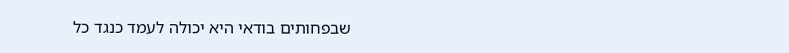שבפחותים בודאי היא יכולה לעמד כנגד כל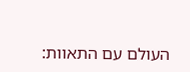העולם עם התאוות: